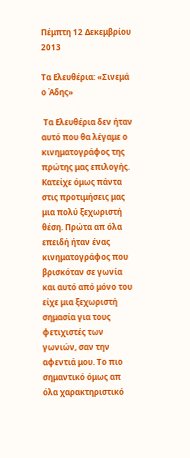Πέμπτη 12 Δεκεμβρίου 2013

Τα Ελευθέρια: «Σινεμά ο Άδης»

 Τα Ελευθέρια δεν ήταν αυτό που θα λέγαμε ο κινηματογράφος της πρώτης μας επιλογής. Κατείχε όμως πάντα στις προτιμήσεις μας μια πολύ ξεχωριστή θέση. Πρώτα απ όλα επειδή ήταν ένας κινηματογράφος που βρισκόταν σε γωνία και αυτό από μόνο του είχε μια ξεχωριστή σημασία για τους φετιχιστές των γωνιών, σαν την αφεντιά μου. Το πιο σημαντικό όμως απ όλα χαρακτηριστικό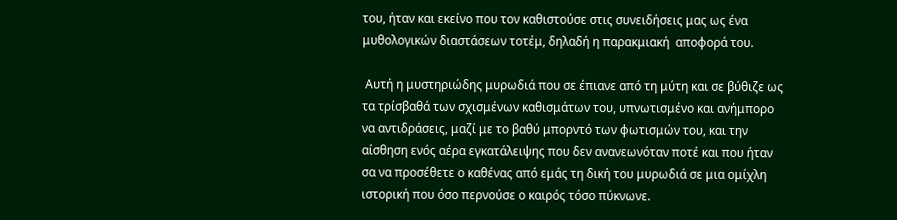του, ήταν και εκείνο που τον καθιστούσε στις συνειδήσεις μας ως ένα μυθολογικών διαστάσεων τοτέμ, δηλαδή η παρακμιακή  αποφορά του.

 Αυτή η μυστηριώδης μυρωδιά που σε έπιανε από τη μύτη και σε βύθιζε ως τα τρίσβαθά των σχισμένων καθισμάτων του, υπνωτισμένο και ανήμπορο να αντιδράσεις, μαζί με το βαθύ μπορντό των φωτισμών του, και την αίσθηση ενός αέρα εγκατάλειψης που δεν ανανεωνόταν ποτέ και που ήταν σα να προσέθετε ο καθένας από εμάς τη δική του μυρωδιά σε μια ομίχλη ιστορική που όσο περνούσε ο καιρός τόσο πύκνωνε.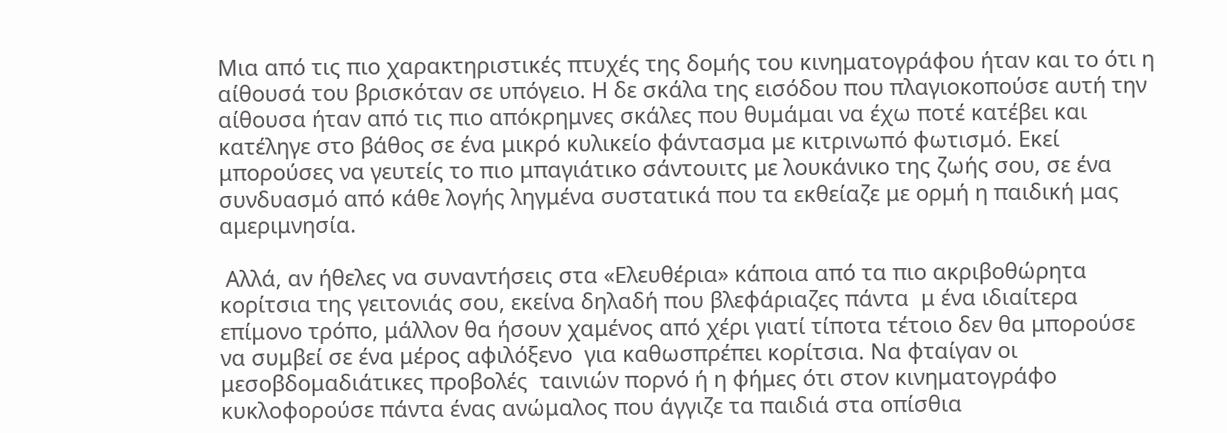Μια από τις πιο χαρακτηριστικές πτυχές της δομής του κινηματογράφου ήταν και το ότι η αίθουσά του βρισκόταν σε υπόγειο. Η δε σκάλα της εισόδου που πλαγιοκοπούσε αυτή την αίθουσα ήταν από τις πιο απόκρημνες σκάλες που θυμάμαι να έχω ποτέ κατέβει και κατέληγε στο βάθος σε ένα μικρό κυλικείο φάντασμα με κιτρινωπό φωτισμό. Εκεί μπορούσες να γευτείς το πιο μπαγιάτικο σάντουιτς με λουκάνικο της ζωής σου, σε ένα συνδυασμό από κάθε λογής ληγμένα συστατικά που τα εκθείαζε με ορμή η παιδική μας αμεριμνησία.

 Αλλά, αν ήθελες να συναντήσεις στα «Ελευθέρια» κάποια από τα πιο ακριβοθώρητα κορίτσια της γειτονιάς σου, εκείνα δηλαδή που βλεφάριαζες πάντα  μ ένα ιδιαίτερα επίμονο τρόπο, μάλλον θα ήσουν χαμένος από χέρι γιατί τίποτα τέτοιο δεν θα μπορούσε να συμβεί σε ένα μέρος αφιλόξενο  για καθωσπρέπει κορίτσια. Να φταίγαν οι μεσοβδομαδιάτικες προβολές  ταινιών πορνό ή η φήμες ότι στον κινηματογράφο κυκλοφορούσε πάντα ένας ανώμαλος που άγγιζε τα παιδιά στα οπίσθια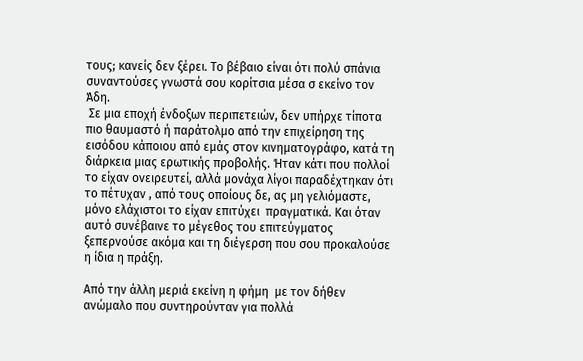τους; κανείς δεν ξέρει. Το βέβαιο είναι ότι πολύ σπάνια συναντούσες γνωστά σου κορίτσια μέσα σ εκείνο τον Άδη.
 Σε μια εποχή ένδοξων περιπετειών, δεν υπήρχε τίποτα πιο θαυμαστό ή παράτολμο από την επιχείρηση της εισόδου κάποιου από εμάς στον κινηματογράφο, κατά τη διάρκεια μιας ερωτικής προβολής. Ήταν κάτι που πολλοί το είχαν ονειρευτεί, αλλά μονάχα λίγοι παραδέχτηκαν ότι το πέτυχαν , από τους οποίους δε, ας μη γελιόμαστε, μόνο ελάχιστοι το είχαν επιτύχει  πραγματικά. Και όταν αυτό συνέβαινε το μέγεθος του επιτεύγματος ξεπερνούσε ακόμα και τη διέγερση που σου προκαλούσε η ίδια η πράξη.

Από την άλλη μεριά εκείνη η φήμη  με τον δήθεν ανώμαλο που συντηρούνταν για πολλά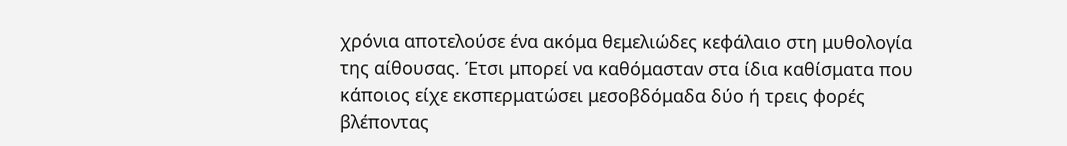χρόνια αποτελούσε ένα ακόμα θεμελιώδες κεφάλαιο στη μυθολογία της αίθουσας. Έτσι μπορεί να καθόμασταν στα ίδια καθίσματα που κάποιος είχε εκσπερματώσει μεσοβδόμαδα δύο ή τρεις φορές βλέποντας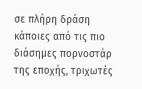σε πλήρη δράση κάποιες από τις πιο διάσημες πορνοστάρ της εποχής, τριχωτές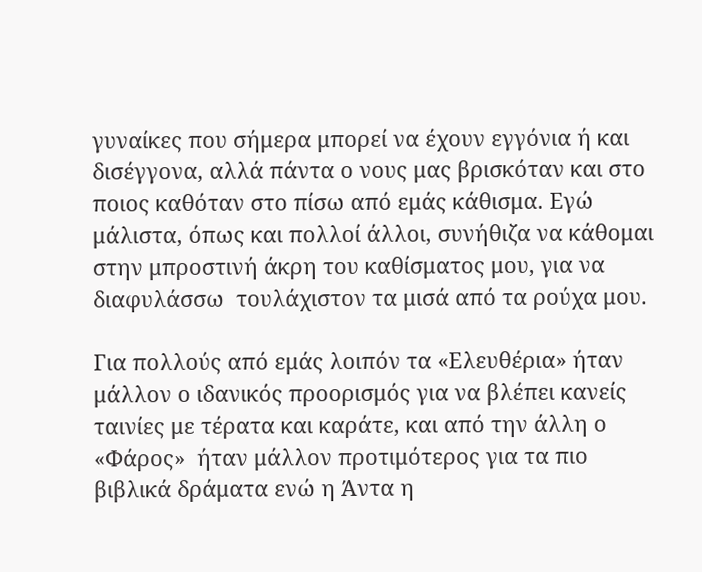γυναίκες που σήμερα μπορεί να έχουν εγγόνια ή και δισέγγονα, αλλά πάντα ο νους μας βρισκόταν και στο ποιος καθόταν στο πίσω από εμάς κάθισμα. Εγώ μάλιστα, όπως και πολλοί άλλοι, συνήθιζα να κάθομαι στην μπροστινή άκρη του καθίσματος μου, για να διαφυλάσσω  τουλάχιστον τα μισά από τα ρούχα μου.

Για πολλούς από εμάς λοιπόν τα «Ελευθέρια» ήταν μάλλον ο ιδανικός προορισμός για να βλέπει κανείς ταινίες με τέρατα και καράτε, και από την άλλη ο «Φάρος»  ήταν μάλλον προτιμότερος για τα πιο βιβλικά δράματα ενώ η Άντα η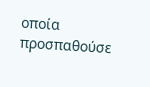οποία προσπαθούσε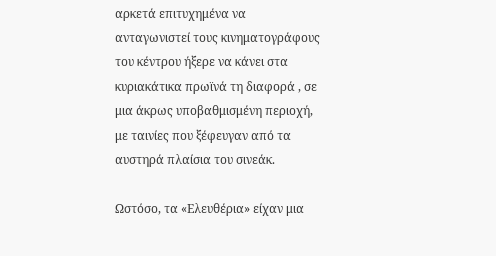αρκετά επιτυχημένα να ανταγωνιστεί τους κινηματογράφους του κέντρου ήξερε να κάνει στα κυριακάτικα πρωϊνά τη διαφορά , σε μια άκρως υποβαθμισμένη περιοχή,  με ταινίες που ξέφευγαν από τα αυστηρά πλαίσια του σινεάκ.

Ωστόσο, τα «Ελευθέρια» είχαν μια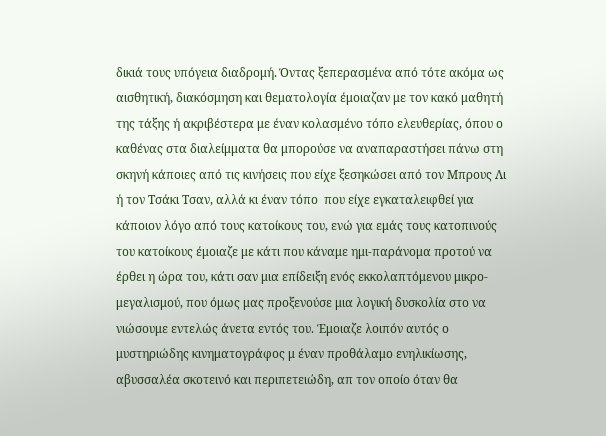δικιά τους υπόγεια διαδρομή. Όντας ξεπερασμένα από τότε ακόμα ως αισθητική, διακόσμηση και θεματολογία έμοιαζαν με τον κακό μαθητή της τάξης ή ακριβέστερα με έναν κολασμένο τόπο ελευθερίας, όπου ο καθένας στα διαλείμματα θα μπορούσε να αναπαραστήσει πάνω στη σκηνή κάποιες από τις κινήσεις που είχε ξεσηκώσει από τον Μπρους Λι ή τον Τσάκι Τσαν, αλλά κι έναν τόπο  που είχε εγκαταλειφθεί για κάποιον λόγο από τους κατοίκους του, ενώ για εμάς τους κατοπινούς του κατοίκους έμοιαζε με κάτι που κάναμε ημι-παράνομα προτού να έρθει η ώρα του, κάτι σαν μια επίδειξη ενός εκκολαπτόμενου μικρο-μεγαλισμού, που όμως μας προξενούσε μια λογική δυσκολία στο να νιώσουμε εντελώς άνετα εντός του. Έμοιαζε λοιπόν αυτός ο μυστηριώδης κινηματογράφος μ έναν προθάλαμο ενηλικίωσης, αβυσσαλέα σκοτεινό και περιπετειώδη, απ τον οποίο όταν θα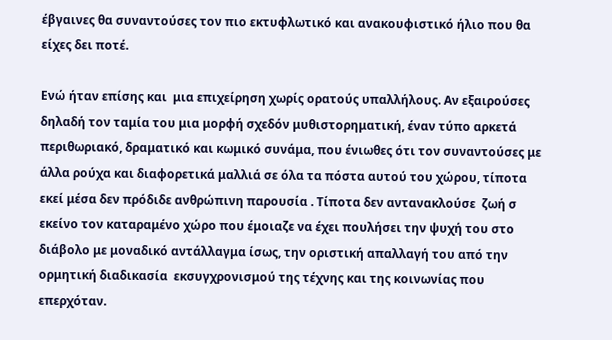έβγαινες θα συναντούσες τον πιο εκτυφλωτικό και ανακουφιστικό ήλιο που θα είχες δει ποτέ.

Ενώ ήταν επίσης και  μια επιχείρηση χωρίς ορατούς υπαλλήλους. Αν εξαιρούσες δηλαδή τον ταμία του μια μορφή σχεδόν μυθιστορηματική, έναν τύπο αρκετά περιθωριακό, δραματικό και κωμικό συνάμα, που ένιωθες ότι τον συναντούσες με άλλα ρούχα και διαφορετικά μαλλιά σε όλα τα πόστα αυτού του χώρου, τίποτα εκεί μέσα δεν πρόδιδε ανθρώπινη παρουσία . Τίποτα δεν αντανακλούσε  ζωή σ εκείνο τον καταραμένο χώρο που έμοιαζε να έχει πουλήσει την ψυχή του στο διάβολο με μοναδικό αντάλλαγμα ίσως, την οριστική απαλλαγή του από την ορμητική διαδικασία  εκσυγχρονισμού της τέχνης και της κοινωνίας που επερχόταν.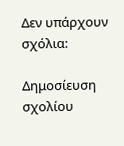Δεν υπάρχουν σχόλια:

Δημοσίευση σχολίου